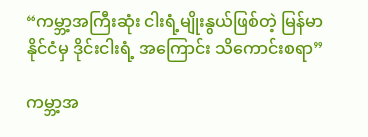“ကမ္ဘာ့အကြီးဆုံး ငါးရံ့မျိုးနွယ်ဖြစ်တဲ့ မြန်မာနိုင်ငံမှ ဒိုင်းငါးရံ့ အကြောင်း သိကောင်းစရာ”

ကမ္ဘာ့အ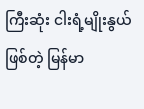ကြီးဆုံး ငါးရံ့မျိုးနွယ်ဖြစ်တဲ့ မြန်မာ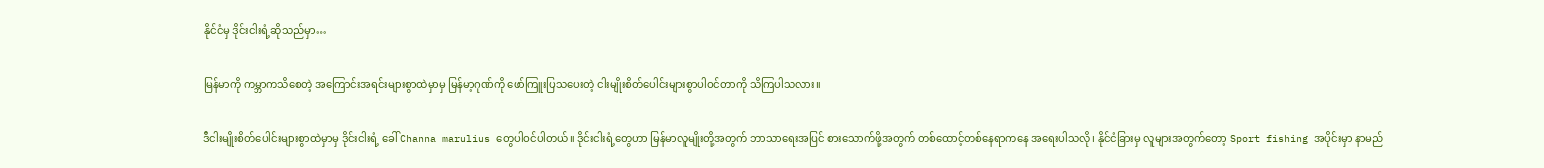နိုင်ငံမှ ဒိုင်းငါးရံ့ဆိုသည်မှာ…

မြန်မာကို ကမ္ဘာကသိစေတဲ့ အကြောင်းအရင်းများစွာထဲမှာမှ မြန်မာ့ဂုဏ်ကို ဖော်ကြူးပြသပေးတဲ့ ငါးမျိုးစိတ်ပေါင်းများစွာပါဝင်တာကို သိကြပါသလား။

ဒီငါးမျိုးစိတ်ပေါင်းများစွာထဲမှာမှ ဒိုင်းငါးရံ့ ခေါ် Channa marulius တွေပါဝင်ပါတယ်။ ဒိုင်းငါးရံ့တွေဟာ မြန်မာလူမျိုးတို့အတွက် ဘာသာရေးအပြင် စားသောက်ဖို့အတွက် တစ်ထောင့်တစ်နေရာကနေ အရေးပါသလို၊ နိုင်ငံခြားမှ လူများအတွက်တော့ Sport fishing အပိုင်းမှာ နာမည်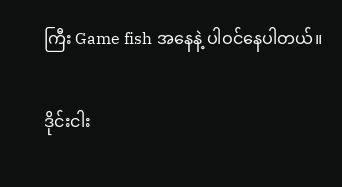ကြီး Game fish အနေနဲ့ ပါဝင်နေပါတယ်။

ဒိုင်းငါး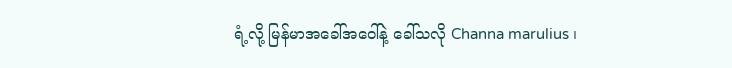ရံ့လို့ မြန်မာအခေါ်အဝေါ်နဲ့ ခေါ်သလို Channa marulius ၊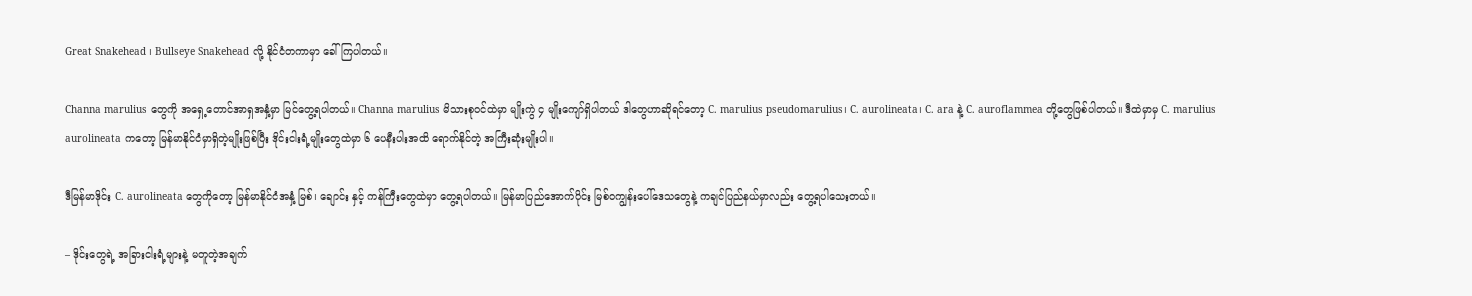Great Snakehead ၊ Bullseye Snakehead လို့ နိုင်ငံတကာမှာ ခေါ်ကြပါတယ်။

Channa marulius တွေကို အရှေ့တောင်အာရှအနှံ့မှာ မြင်တွေ့ရပါတယ်။ Channa marulius မိသားစုဝင်ထဲမှာ မျိုးကွဲ ၄ မျိုးကျော်ရှိပါတယ် ဒါတွေဟာဆိုရင်တော့ C. marulius pseudomarulius၊ C. aurolineata၊ C. ara နဲ့ C. auroflammea တို့တွေဖြစ်ပါတယ်။ ဒီထဲမှာမှ C. marulius aurolineata ကတော့ မြန်မာနိုင်ငံမှာရှိတဲ့မျိုးဖြစ်ပြီး ဒိုင်းငါးရံ့မျိုးတွေထဲမှာ ၆ ပေနီးပါးအထိ ရောက်နိုင်တဲ့ အကြီးဆုံးမျိုးပါ။

ဒီမြန်မာဒိုင်း C. aurolineata တွေကိုတော့ မြန်မာနိုင်ငံအနှံ့ မြစ်၊ ချောင်း နှင့် ကန်ကြီးတွေထဲမှာ တွေ့ရပါတယ်။ မြန်မာပြည်အောက်ပိုင်း မြစ်ဝကျွန်းပေါ်ဒေသတွေနဲ့ ကချင်ပြည်နယ်မှာလည်း တွေ့ရပါသေးတယ်။

– ဒိုင်းတွေရဲ့ အခြားငါးရံ့များနဲ့ မတူတဲ့အချက်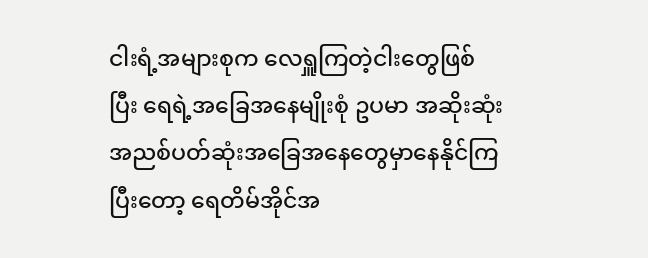ငါးရံ့အများစုက လေရှူကြတဲ့ငါးတွေဖြစ်ပြီး ရေရဲ့အခြေအနေမျိုးစုံ ဥပမာ အဆိုးဆုံးအညစ်ပတ်ဆုံးအခြေအနေတွေမှာနေနိုင်ကြပြီးတော့ ရေတိမ်အိုင်အ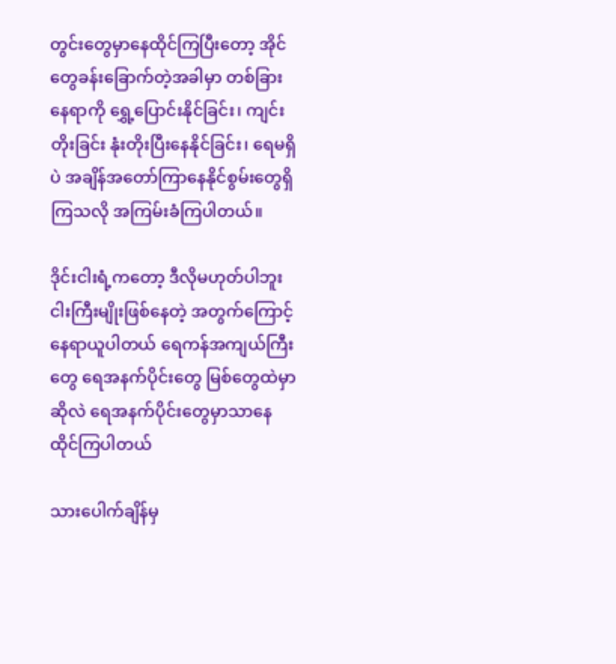တွင်းတွေမှာနေထိုင်ကြပြီးတော့ အိုင်တွေခန်းခြောက်တဲ့အခါမှာ တစ်ခြားနေရာကို ရွှေ့ပြောင်းနိုင်ခြင်း၊ ကျင်းတိုးခြင်း နုံးတိုးပြီးနေနိုင်ခြင်း၊ ရေမရှိပဲ အချိန်အတော်ကြာနေနိုင်စွမ်းတွေရှိကြသလို အကြမ်းခံကြပါတယ်။

ဒိုင်းငါးရံ့ကတော့ ဒီလိုမဟုတ်ပါဘူး ငါးကြီးမျိုးဖြစ်နေတဲ့ အတွက်ကြောင့်နေရာယူပါတယ် ရေကန်အကျယ်ကြီးတွေ ရေအနက်ပိုင်းတွေ မြစ်တွေထဲမှာဆိုလဲ ရေအနက်ပိုင်းတွေမှာသာနေထိုင်ကြပါတယ်

သားပေါက်ချိန်မှ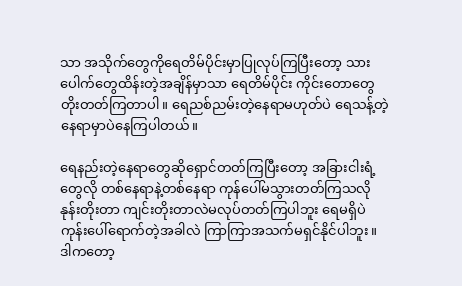သာ အသိုက်တွေကိုရေတိမ်ပိုင်းမှာပြုလုပ်ကြပြီးတော့ သားပေါက်တွေထိန်းတဲ့အချိန်မှာသာ ရေတိမ်ပိုင်း ကိုင်းတောတွေတိုးတတ်ကြတာပါ။ ရေညစ်ညမ်းတဲ့နေရာမဟုတ်ပဲ ရေသန့်တဲ့နေရာမှာပဲနေကြပါတယ်။

ရေနည်းတဲ့နေရာတွေဆိုရှောင်တတ်ကြပြီးတော့ အခြားငါးရံ့တွေလို တစ်နေရာနဲ့တစ်နေရာ ကုန်ပေါ်မသွားတတ်ကြသလို နုန်းတိုးတာ ကျင်းတိုးတာလဲမလုပ်တတ်ကြပါဘူး ရေမရှိပဲ ကုန်းပေါ်ရောက်တဲ့အခါလဲ ကြာကြာအသက်မရှင်နိုင်ပါဘူး။ ဒါကတော့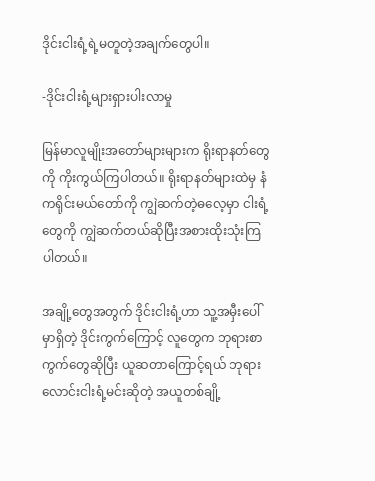ဒိုင်းငါးရံ့ရဲ့မတူတဲ့အချက်တွေပါ။

-ဒိုင်းငါးရံ့များရှားပါးလာမှု

မြန်မာလူမျိုးအတော်များများက ရိုးရာနတ်တွေကို ကိုးကွယ်ကြပါတယ်။ ရိုးရာနတ်များထဲမှ နံကရိုင်းမယ်တော်ကို ကျွဲဆက်တဲ့ဓလေ့မှာ ငါးရံ့တွေကို ကျွဲဆက်တယ်ဆိုပြီးအစားထိုးသုံးကြပါတယ်။

အချို့တွေအတွက် ဒိုင်းငါးရံ့ဟာ သူ့အမှီးပေါ်မှာရှိတဲ့ ဒိုင်းကွက်ကြောင့် လူတွေက ဘုရားစာကွက်တွေဆိုပြီး ယူဆတာကြောင့်ရယ် ဘုရားလောင်းငါးရံ့မင်းဆိုတဲ့ အယူတစ်ချို့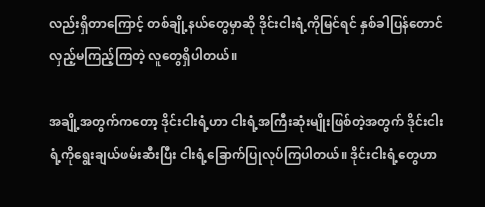လည်းရှိတာကြောင့် တစ်ချို့နယ်တွေမှာဆို ဒိုင်းငါးရံ့ကိုမြင်ရင် နှစ်ခါပြန်တောင်လှည့်မကြည့်ကြတဲ့ လူတွေရှိပါတယ်။

အချို့အတွက်ကတော့ ဒိုင်းငါးရံ့ဟာ ငါးရံ့အကြီးဆုံးမျိုးဖြစ်တဲ့အတွက် ဒိုင်းငါးရံ့ကိုရွေးချယ်ဖမ်းဆီးပြီး ငါးရံ့ခြောက်ပြုလုပ်ကြပါတယ်။ ဒိုင်းငါးရံ့တွေဟာ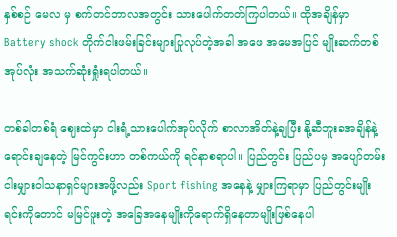နှစ်စဉ် မေလ မှ စက်တင်ဘာလအတွင်း သားပေါက်တတ်ကြပါတယ်။ ထိုအချိန်မှာ Battery shock တိုက်ငါးဖမ်းခြင်းများပြုလုပ်တဲ့အခါ အဖေ အမေအပြင် မျိုးဆက်တစ်အုပ်လုံး အသက်ဆုံးရှုံးရပါတယ်။

တစ်ခါတစ်ရံ ဈေးထဲမှာ ငါးရံ့သားပေါက်အုပ်လိုက် စာလာအိတ်နဲ့ချပြီး နို့ဆီဘူးခအချိန်နဲ့ ရောင်းချနေတဲ့ မြင်ကွင်းဟာ တစ်ကယ်ကို ရင်နာစရာပါ။ ပြည်တွင်း ပြည်ပမှ အပျော်တမ်းငါးမျှားဝါသနာရှင်များအဖို့လည်း Sport fishing အနေနဲ့ မျှားကြရာမှာ ပြည်တွင်းမျိုးရင်းကိုတောင် မမြင်ဖူးတဲ့ အခြေအနေမျိုးကိုရောက်ရှိနေတာမျိုးဖြစ်နေပါ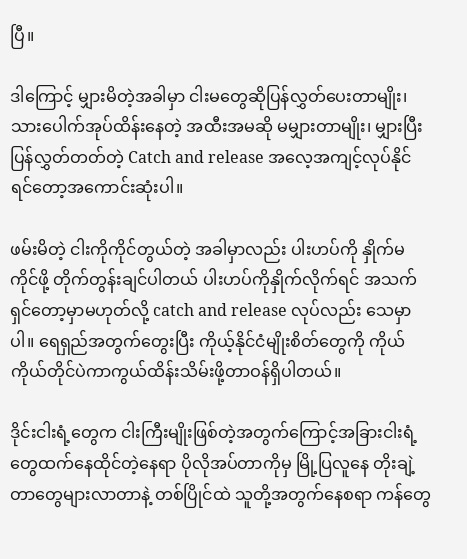ပြီ။

ဒါကြောင့် မျှားမိတဲ့အခါမှာ ငါးမတွေဆိုပြန်လွှတ်ပေးတာမျိုး၊ သားပေါက်အုပ်ထိန်းနေတဲ့ အထီးအမဆို မမျှားတာမျိုး၊ မျှားပြီးပြန်လွှတ်တတ်တဲ့ Catch and release အလေ့အကျင့်လုပ်နိုင်ရင်တော့အကောင်းဆုံးပါ။

ဖမ်းမိတဲ့ ငါးကိုကိုင်တွယ်တဲ့ အခါမှာလည်း ပါးဟပ်ကို နှိုက်မကိုင်ဖို့ တိုက်တွန်းချင်ပါတယ် ပါးဟပ်ကိုနှိုက်လိုက်ရင် အသက်ရှင်တော့မှာမဟုတ်လို့ catch and release လုပ်လည်း သေမှာပါ။ ရေရှည်အတွက်တွေးပြီး ကိုယ့်နိုင်ငံမျိုးစိတ်တွေကို ကိုယ်ကိုယ်တိုင်ပဲကာကွယ်ထိန်းသိမ်းဖို့တာဝန်ရှိပါတယ်။

ဒိုင်းငါးရံ့တွေက ငါးကြီးမျိုးဖြစ်တဲ့အတွက်ကြောင့်အခြားငါးရံ့တွေထက်နေထိုင်တဲ့နေရာ ပိုလိုအပ်တာကိုမှ မြို့ပြလူနေ တိုးချဲ့တာတွေများလာတာနဲ့ တစ်ပြိုင်ထဲ သူတို့အတွက်နေစရာ ကန်တွေ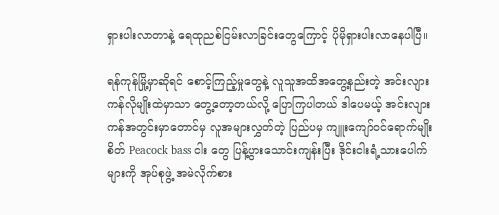ရှားပါးလာတာနဲ့ ရေထုညစ်ငြမ်းလာခြင်းတွေကြောင့် ပိုမိုရှားပါးလာနေပါပြီ။

ရန်ကုန်မြို့မှာဆိုရင် စောင့်ကြည့်မှုတွေနဲ့ လူသူအထိအတွေ့နည်းတဲ့ အင်းလျားကန်လိုမျိုးထဲမှာသာ တွေ့တော့တယ်လို့ ပြောကြပါတယ် ဒါပေမယ့် အင်းလျားကန်အတွင်းမှာတောင်မှ လူအများလွှတ်တဲ့ ပြည်ပမှ ကျူးကျော်ဝင်ရောက်မျိုးစိတ် Peacock bass ငါး တွေ ပြန့်ပွားသောင်းကျန်းပြီး ဒိုင်းငါးရံ့သားပေါက်များကို အုပ်စုဖွဲ့ အမဲလိုက်စား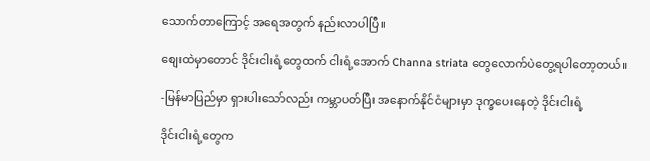သောက်တာကြောင့် အရေအတွက် နည်းလာပါပြီ။

စျေးထဲမှာတောင် ဒိုင်းငါးရံ့တွေထက် ငါးရံ့အောက် Channa striata တွေလောက်ပဲတွေ့ရပါတော့တယ်။

-မြန်မာပြည်မှာ ရှားပါးသော်လည်း ကမ္ဘာပတ်ပြီး အနောက်နိုင်ငံများမှာ ဒုက္ခပေးနေတဲ့ ဒိုင်းငါးရံ့

ဒိုင်းငါးရံ့တွေက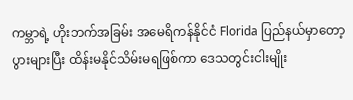ကမ္ဘာရဲ့ ဟိုးဘက်အခြမ်း အမေရိကန်နိုင်ငံ Florida ပြည်နယ်မှာတော့ ပွားများပြီး ထိန်းမနိုင်သိမ်းမရဖြစ်ကာ ဒေသတွင်းငါးမျိုး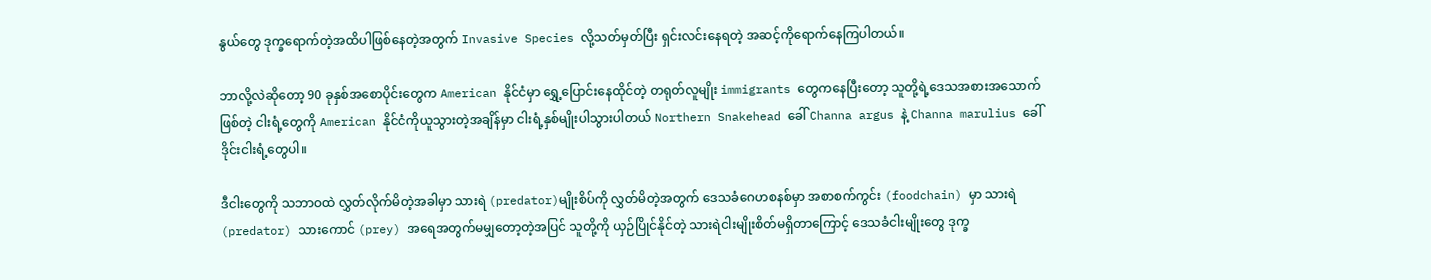နွယ်တွေ ဒုက္ခရောက်တဲ့အထိပါဖြစ်နေတဲ့အတွက် Invasive Species လို့သတ်မှတ်ပြီး ရှင်းလင်းနေရတဲ့ အဆင့်ကိုရောက်နေကြပါတယ်။

ဘာလို့လဲဆိုတော့ 90 ခုနှစ်အစောပိုင်းတွေက American နိုင်ငံမှာ ရွှေ့ပြောင်းနေထိုင်တဲ့ တရုတ်လူမျိုး immigrants တွေကနေပြီးတော့ သူတို့ရဲ့ဒေသအစားအသောက်ဖြစ်တဲ့ ငါးရံ့တွေကို American နိုင်ငံကိုယူသွားတဲ့အချိန်မှာ ငါးရံ့နှစ်မျိုးပါသွားပါတယ် Northern Snakehead ခေါ် Channa argus နဲ့ Channa marulius ခေါ် ဒိုင်းငါးရံ့တွေပါ။

ဒီငါးတွေကို သဘာဝထဲ လွှတ်လိုက်မိတဲ့အခါမှာ သားရဲ (predator)မျိုးစိပ်ကို လွှတ်မိတဲ့အတွက် ဒေသခံဂေဟစနစ်မှာ အစာစက်ကွင်း (foodchain) မှာ သားရဲ (predator) သားကောင် (prey) အရေအတွက်မမျှတော့တဲ့အပြင် သူတို့ကို ယှဉ်ပြိုင်နိုင်တဲ့ သားရဲငါးမျိုးစိတ်မရှိတာကြောင့် ဒေသခံငါးမျိုးတွေ ဒုက္ခ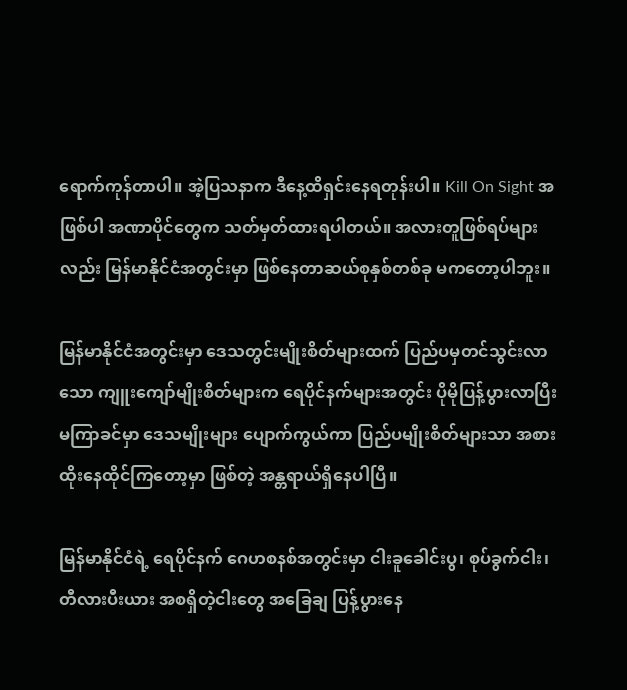ရောက်ကုန်တာပါ။ အဲ့ပြသနာက ဒီနေ့ထိရှင်းနေရတုန်းပါ။ Kill On Sight အဖြစ်ပါ အဏာပိုင်တွေက သတ်မှတ်ထားရပါတယ်။ အလားတူဖြစ်ရပ်များလည်း မြန်မာနိုင်ငံအတွင်းမှာ ဖြစ်နေတာဆယ်စုနှစ်တစ်ခု မကတော့ပါဘူး။

မြန်မာနိုင်ငံအတွင်းမှာ ဒေသတွင်းမျိုးစိတ်များထက် ပြည်ပမှတင်သွင်းလာသော ကျူးကျော်မျိုးစိတ်များက ရေပိုင်နက်များအတွင်း ပိုမိုပြန့်ပွားလာပြီး မကြာခင်မှာ ဒေသမျိုးများ ပျောက်ကွယ်ကာ ပြည်ပမျိုးစိတ်များသာ အစားထိုးနေထိုင်ကြတော့မှာ ဖြစ်တဲ့ အန္တရာယ်ရှိနေပါပြီ။

မြန်မာနိုင်ငံရဲ့ ရေပိုင်နက် ဂေဟစနစ်အတွင်းမှာ ငါးခူခေါင်းပွ၊ စုပ်ခွက်ငါး၊ တီလားပီးယား အစရှိတဲ့ငါးတွေ အခြေချ ပြန့်ပွားနေ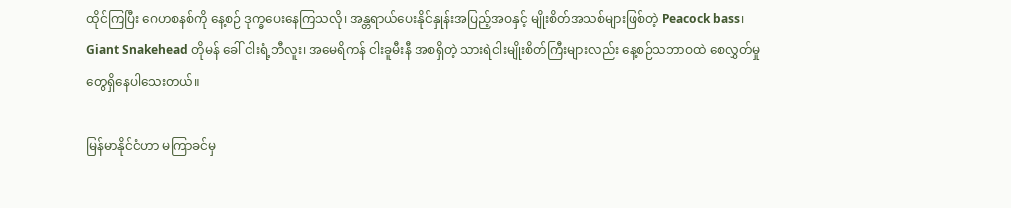ထိုင်ကြပြီး ဂေဟစနစ်ကို နေ့စဉ် ဒုက္ခပေးနေကြသလို၊ အန္တရာယ်ပေးနိုင်နှုန်းအပြည့်အဝနှင့် မျိုးစိတ်အသစ်များဖြစ်တဲ့ Peacock bass၊ Giant Snakehead တိုမန် ခေါ် ငါးရံ့ဘီလူး၊ အမေရိကန် ငါးခူမီးနီ အစရှိတဲ့ သားရဲငါးမျိုးစိတ်ကြီးများလည်း နေ့စဉ်သဘာဝထဲ စေလွှတ်မှုတွေရှိနေပါသေးတယ်။

မြန်မာနိုင်ငံဟာ မကြာခင်မှ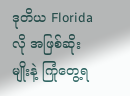ဒုတိယ Florida လို အဖြစ်ဆိုးမျိုးနဲ့ ကြုံတွေ့ရ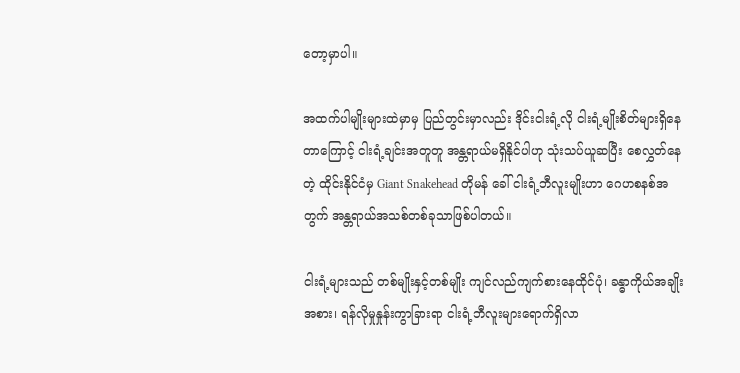တော့မှာပါ။

အထက်ပါမျိုးများထဲမှာမှ ပြည်တွင်းမှာလည်း ဒိုင်းငါးရံ့လို ငါးရံ့မျိုးစိတ်များရှိနေတာကြောင့် ငါးရံ့ချင်းအတူတူ အန္တရာယ်မရှိနိုင်ပါဟု သုံးသပ်ယူဆပြီး စေလွှတ်နေတဲ့ ထိုင်းနိုင်ငံမှ Giant Snakehead တိုမန် ခေါ် ငါးရံ့ဘီလူးမျိုးဟာ ဂေဟစနစ်အတွက် အန္တရာယ်အသစ်တစ်ခုသာဖြစ်ပါတယ်။

ငါးရံ့များသည် တစ်မျိုးနှင့်တစ်မျိုး ကျင်လည်ကျက်စားနေထိုင်ပုံ၊ ခန္ဓာကိုယ်အချိုးအစား၊ ရန်လိုမှုနှုန်းကွာခြားရာ ငါးရံ့ဘီလူးများရောက်ရှိလာ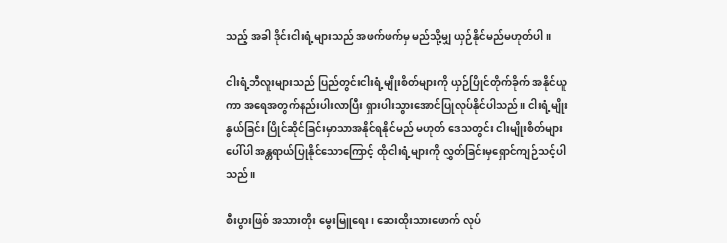သည့် အခါ ဒိုင်းငါးရံ့များသည် အဖက်ဖက်မှ မည်သို့မျှ ယှဉ်နိုင်မည်မဟုတ်ပါ။

ငါးရံ့ဘီလူးများသည် ပြည်တွင်းငါးရံ့မျိုးစိတ်များကို ယှဉ်ပြိုင်တိုက်ခိုက် အနိုင်ယူကာ အရေအတွက်နည်းပါးလာပြီး ရှားပါးသွားအောင်ပြုလုပ်နိုင်ပါသည်။ ငါးရံ့မျိုးနွယ်ခြင်း ပြိုင်ဆိုင်ခြင်းမှာသာအနိုင်ရနိုင်မည် မဟုတ် ဒေသတွင်း ငါးမျိုးစိတ်များပေါ်ပါ အန္တရာယ်ပြုနိုင်သောကြောင့် ထိုငါးရံ့များကို လွှတ်ခြင်းမှရှောင်ကျဉ်သင့်ပါသည်။

စီးပွားဖြစ် အသားတိုး မွေးမြူရေး၊ ဆေးထိုးသားဖောက် လုပ်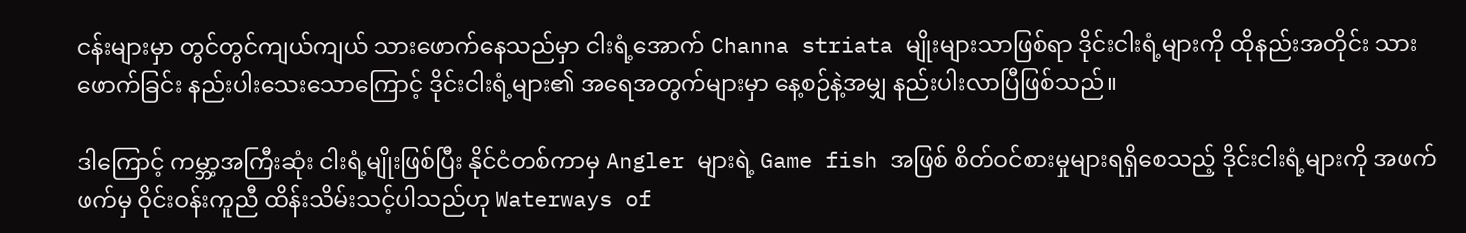ငန်းများမှာ တွင်တွင်ကျယ်ကျယ် သားဖောက်နေသည်မှာ ငါးရံ့အောက် Channa striata မျိုးများသာဖြစ်ရာ ဒိုင်းငါးရံ့များကို ထိုနည်းအတိုင်း သားဖောက်ခြင်း နည်းပါးသေးသောကြောင့် ဒိုင်းငါးရံ့များ၏ အရေအတွက်များမှာ နေ့စဉ်နဲ့အမျှ နည်းပါးလာပြီဖြစ်သည်။

ဒါကြောင့် ကမ္ဘာ့အကြီးဆုံး ငါးရံ့မျိုးဖြစ်ပြီး နိုင်ငံတစ်ကာမှ Angler များရဲ့ Game fish အဖြစ် စိတ်ဝင်စားမှုများရရှိစေသည့် ဒိုင်းငါးရံ့များကို အဖက်ဖက်မှ ဝိုင်းဝန်းကူညီ ထိန်းသိမ်းသင့်ပါသည်ဟု Waterways of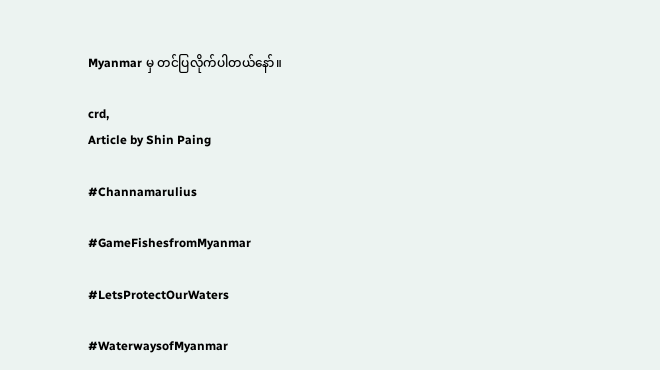Myanmar မှ တင်ပြလိုက်ပါတယ်နော်။

crd,
Article by Shin Paing

#Channamarulius

#GameFishesfromMyanmar

#LetsProtectOurWaters

#WaterwaysofMyanmar